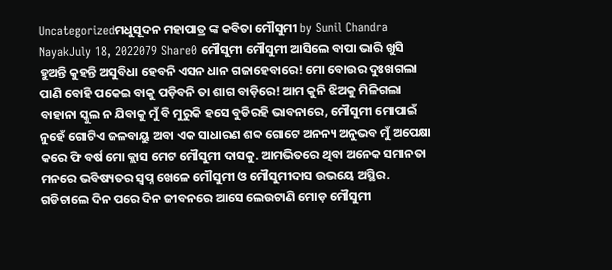Uncategorizedମଧୁସୂଦନ ମହାପାତ୍ର ଙ୍କ କବିତା ମୌସୁମୀ by Sunil Chandra NayakJuly 18, 2022079 Share0 ମୌସୁମୀ ମୌସୁମୀ ଆସିଲେ ବାପା ଭାରି ଖୁସି ହୁଅନ୍ତି କୁହନ୍ତି ଅସୁବିଧା ହେବନି ଏସନ ଧାନ ଗଜାହେବାରେ! ମୋ ବୋଉର ଦୁଃଖଗଲା ପାଣି ବୋହି ପକେଇ ବାକୁ ପଡ଼ିବନି ତା ଶାଗ ବାଡ଼ିରେ! ଆମ କୁନି ଝିଅକୁ ମିଳିଗଲା ବାହାନା ସ୍କୁଲ ନ ଯିବାକୁ ମୁଁ ବି ମୁରୁକି ହସେ ବୁଡିରହି ଭାବନାରେ, ମୌସୁମୀ ମୋପାଇଁ ନୁହେଁ ଗୋଟିଏ ଜଳବାୟୁ ଅବା ଏକ ସାଧାରଣ ଶବ୍ଦ ଗୋଟେ ଅନନ୍ୟ ଅନୁଭବ ମୁଁ ଅପେକ୍ଷା କରେ ଫି ବର୍ଷ ମୋ କ୍ଲାସ ମେଟ ମୌସୁମୀ ଦାସକୁ. ଆମଭିତରେ ଥିବା ଅନେକ ସମାନତା ମନରେ ଭବିଷ୍ୟତର ସ୍ବପ୍ନ ଖେଳେ ମୌସୁମୀ ଓ ମୌସୁମୀଦାସ ଉଭୟେ ଅସ୍ଥିର. ଗଡିଚାଲେ ଦିନ ପରେ ଦିନ ଜୀବନରେ ଆସେ ଲେଉଟାଣି ମୋଡ଼ ମୌସୁମୀ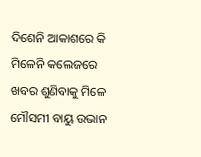ଦିଶେନି ଆକାଶରେ କି ମିଳେନି କଲେଜରେ ଖବର ଶୁଣିବାକୁ ମିଳେ ମୌସମୀ ବାୟୁ ଉଭାନ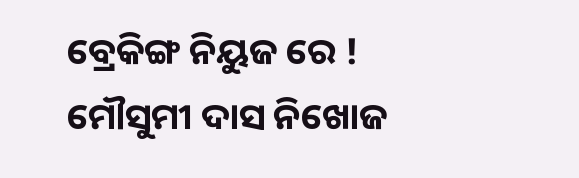ବ୍ରେକିଙ୍ଗ ନିୟୁଜ ରେ ! ମୌସୁମୀ ଦାସ ନିଖୋଜ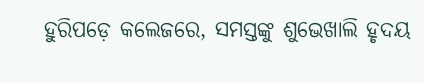ହୁରିପଡ଼େ କଲେଜରେ, ସମସ୍ତଙ୍କୁ ଶୁଭେଖାଲି ହୃଦୟ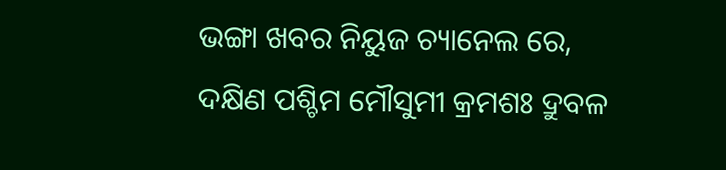ଭଙ୍ଗା ଖବର ନିୟୁଜ ଚ୍ୟାନେଲ ରେ, ଦକ୍ଷିଣ ପଶ୍ଚିମ ମୌସୁମୀ କ୍ରମଶଃ ଦ୍ରୁବଳ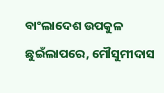ବାଂଲାଦେଶ ଉପକୁଳ ଛୁଇଁଲାପରେ, ମୌସୁମୀଦାସ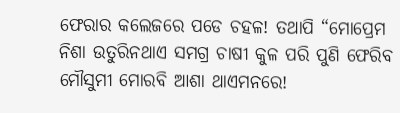ଫେରାର କଲେଜରେ ପଡେ ଚହଳ! ତଥାପି “ମୋପ୍ରେମ ନିଶା ଉତୁରିନଥାଏ ସମଗ୍ର ଚାଷୀ କୁଳ ପରି ପୁଣି ଫେରିବ ମୌସୁମୀ ମୋରବି ଆଶା ଥାଏମନରେ!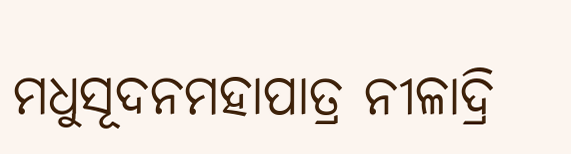ମଧୁସୂଦନମହାପାତ୍ର ନୀଳାଦ୍ରି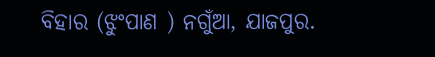ବିହାର (ଝୁଂପାଣ ) ନଗୁଁଆ, ଯାଜପୁର.